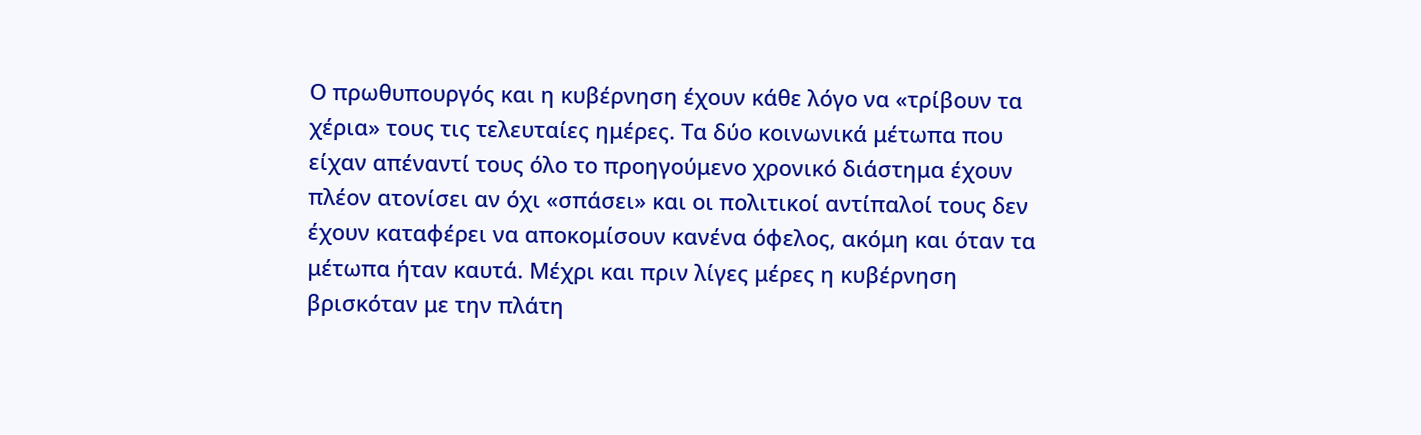Ο πρωθυπουργός και η κυβέρνηση έχουν κάθε λόγο να «τρίβουν τα χέρια» τους τις τελευταίες ημέρες. Τα δύο κοινωνικά μέτωπα που είχαν απέναντί τους όλο το προηγούμενο χρονικό διάστημα έχουν πλέον ατονίσει αν όχι «σπάσει» και οι πολιτικοί αντίπαλοί τους δεν έχουν καταφέρει να αποκομίσουν κανένα όφελος, ακόμη και όταν τα μέτωπα ήταν καυτά. Μέχρι και πριν λίγες μέρες η κυβέρνηση βρισκόταν με την πλάτη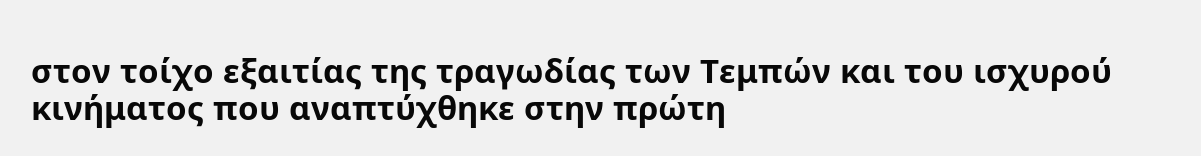στον τοίχο εξαιτίας της τραγωδίας των Τεμπών και του ισχυρού κινήματος που αναπτύχθηκε στην πρώτη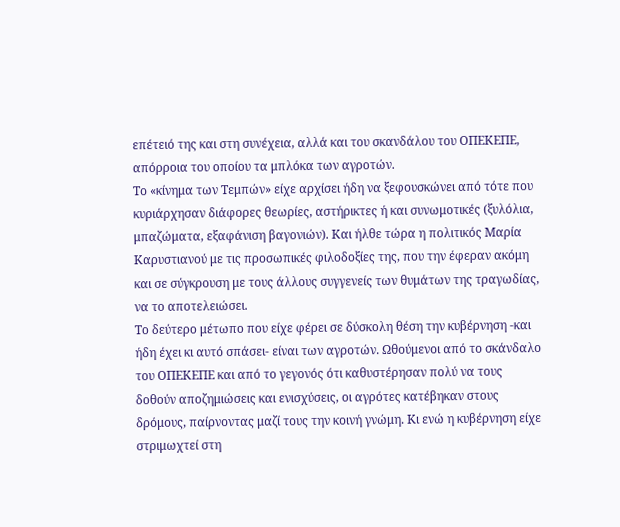επέτειό της και στη συνέχεια, αλλά και του σκανδάλου του ΟΠΕΚΕΠΕ, απόρροια του οποίου τα μπλόκα των αγροτών.
Το «κίνημα των Τεμπών» είχε αρχίσει ήδη να ξεφουσκώνει από τότε που κυριάρχησαν διάφορες θεωρίες, αστήρικτες ή και συνωμοτικές (ξυλόλια, μπαζώματα, εξαφάνιση βαγονιών). Και ήλθε τώρα η πολιτικός Μαρία Καρυστιανού με τις προσωπικές φιλοδοξίες της, που την έφεραν ακόμη και σε σύγκρουση με τους άλλους συγγενείς των θυμάτων της τραγωδίας, να το αποτελειώσει.
Το δεύτερο μέτωπο που είχε φέρει σε δύσκολη θέση την κυβέρνηση -και ήδη έχει κι αυτό σπάσει- είναι των αγροτών. Ωθούμενοι από το σκάνδαλο του ΟΠΕΚΕΠΕ και από το γεγονός ότι καθυστέρησαν πολύ να τους δοθούν αποζημιώσεις και ενισχύσεις, οι αγρότες κατέβηκαν στους δρόμους, παίρνοντας μαζί τους την κοινή γνώμη. Κι ενώ η κυβέρνηση είχε στριμωχτεί στη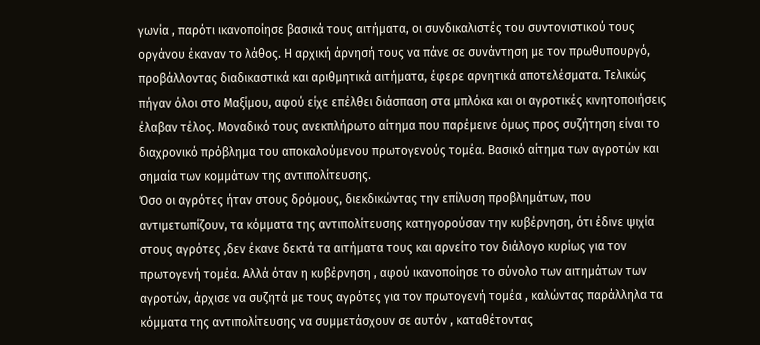γωνία , παρότι ικανοποίησε βασικά τους αιτήματα, οι συνδικαλιστές του συντονιστικού τους οργάνου έκαναν το λάθος. Η αρχική άρνησή τους να πάνε σε συνάντηση με τον πρωθυπουργό, προβάλλοντας διαδικαστικά και αριθμητικά αιτήματα, έφερε αρνητικά αποτελέσματα. Τελικώς πήγαν όλοι στο Μαξίμου, αφού είχε επέλθει διάσπαση στα μπλόκα και οι αγροτικές κινητοποιήσεις έλαβαν τέλος. Μοναδικό τους ανεκπλήρωτο αίτημα που παρέμεινε όμως προς συζήτηση είναι το διαχρονικό πρόβλημα του αποκαλούμενου πρωτογενούς τομέα. Βασικό αίτημα των αγροτών και σημαία των κομμάτων της αντιπολίτευσης.
Όσο οι αγρότες ήταν στους δρόμους, διεκδικώντας την επίλυση προβλημάτων, που αντιμετωπίζουν, τα κόμματα της αντιπολίτευσης κατηγορούσαν την κυβέρνηση, ότι έδινε ψιχία στους αγρότες ,δεν έκανε δεκτά τα αιτήματα τους και αρνείτο τον διάλογο κυρίως για τον πρωτογενή τομέα. Αλλά όταν η κυβέρνηση , αφού ικανοποίησε το σύνολο των αιτημάτων των αγροτών, άρχισε να συζητά με τους αγρότες για τον πρωτογενή τομέα , καλώντας παράλληλα τα κόμματα της αντιπολίτευσης να συμμετάσχουν σε αυτόν , καταθέτοντας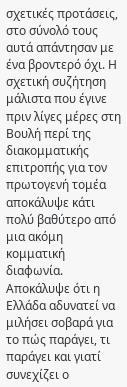σχετικές προτάσεις, στο σύνολό τους αυτά απάντησαν με ένα βροντερό όχι. Η σχετική συζήτηση μάλιστα που έγινε πριν λίγες μέρες στη Βουλή περί της διακομματικής επιτροπής για τον πρωτογενή τομέα αποκάλυψε κάτι πολύ βαθύτερο από μια ακόμη κομματική διαφωνία. Αποκάλυψε ότι η Ελλάδα αδυνατεί να μιλήσει σοβαρά για το πώς παράγει, τι παράγει και γιατί συνεχίζει ο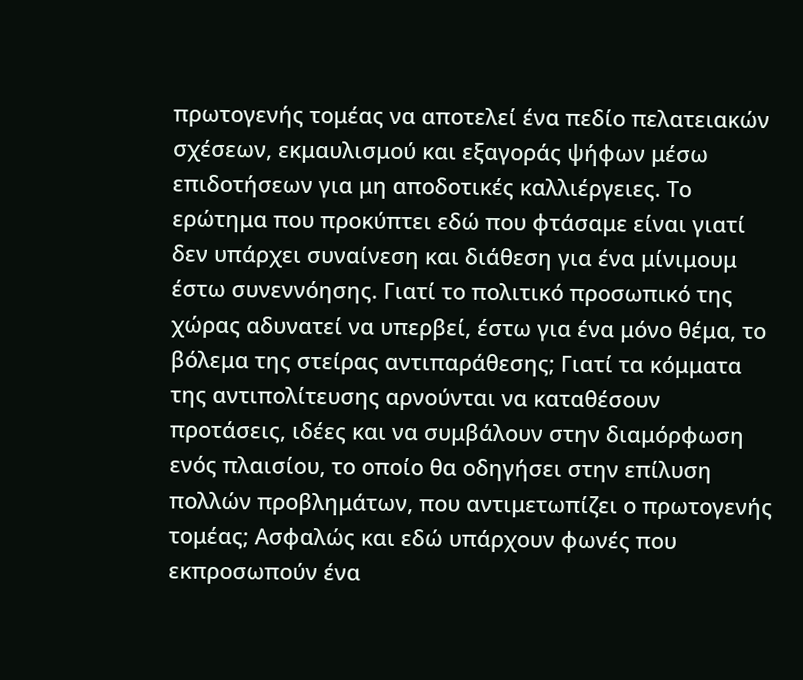πρωτογενής τομέας να αποτελεί ένα πεδίο πελατειακών σχέσεων, εκμαυλισμού και εξαγοράς ψήφων μέσω επιδοτήσεων για μη αποδοτικές καλλιέργειες. Το ερώτημα που προκύπτει εδώ που φτάσαμε είναι γιατί δεν υπάρχει συναίνεση και διάθεση για ένα μίνιμουμ έστω συνεννόησης. Γιατί το πολιτικό προσωπικό της χώρας αδυνατεί να υπερβεί, έστω για ένα μόνο θέμα, το βόλεμα της στείρας αντιπαράθεσης; Γιατί τα κόμματα της αντιπολίτευσης αρνούνται να καταθέσουν προτάσεις, ιδέες και να συμβάλουν στην διαμόρφωση ενός πλαισίου, το οποίο θα οδηγήσει στην επίλυση πολλών προβλημάτων, που αντιμετωπίζει ο πρωτογενής τομέας; Ασφαλώς και εδώ υπάρχουν φωνές που εκπροσωπούν ένα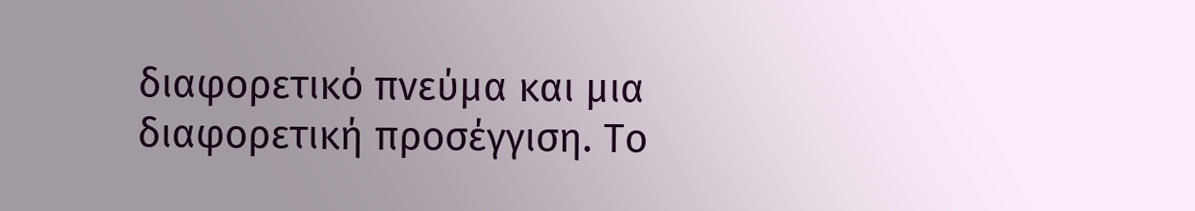διαφορετικό πνεύμα και μια διαφορετική προσέγγιση. Το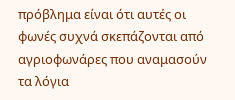πρόβλημα είναι ότι αυτές οι φωνές συχνά σκεπάζονται από αγριοφωνάρες που αναμασούν τα λόγια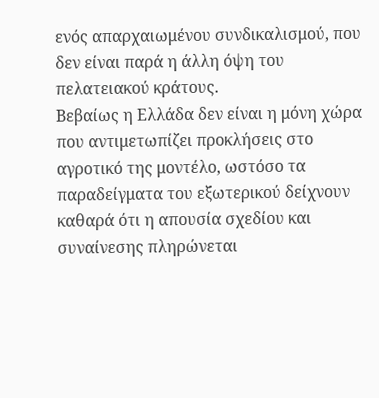ενός απαρχαιωμένου συνδικαλισμού, που δεν είναι παρά η άλλη όψη του πελατειακού κράτους.
Βεβαίως η Ελλάδα δεν είναι η μόνη χώρα που αντιμετωπίζει προκλήσεις στο αγροτικό της μοντέλο, ωστόσο τα παραδείγματα του εξωτερικού δείχνουν καθαρά ότι η απουσία σχεδίου και συναίνεσης πληρώνεται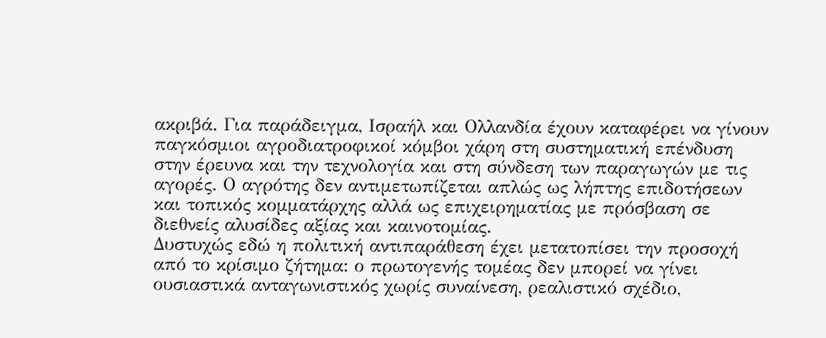ακριβά. Για παράδειγμα, Ισραήλ και Ολλανδία έχουν καταφέρει να γίνουν παγκόσμιοι αγροδιατροφικοί κόμβοι χάρη στη συστηματική επένδυση στην έρευνα και την τεχνολογία και στη σύνδεση των παραγωγών με τις αγορές. Ο αγρότης δεν αντιμετωπίζεται απλώς ως λήπτης επιδοτήσεων και τοπικός κομματάρχης αλλά ως επιχειρηματίας με πρόσβαση σε διεθνείς αλυσίδες αξίας και καινοτομίας.
Δυστυχώς εδώ η πολιτική αντιπαράθεση έχει μετατοπίσει την προσοχή από το κρίσιμο ζήτημα: ο πρωτογενής τομέας δεν μπορεί να γίνει ουσιαστικά ανταγωνιστικός χωρίς συναίνεση, ρεαλιστικό σχέδιο,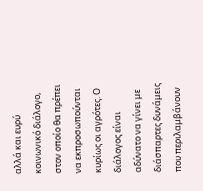αλλά και ευρύ κοινωνικό διάλογο, στον οποίο θα πρέπει να εκπροσωπούνται κυρίως οι αγρότες. Ο διάλογος είναι αδύνατο να γίνει με διάσπαρτες δυνάμεις που περιλαμβάνουν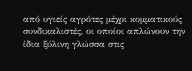από υγιείς αγρότες μέχρι κομματικούς συνδικαλιστές, οι οποίοι απλώνουν την ίδια ξύλινη γλώσσα στις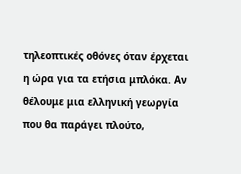τηλεοπτικές οθόνες όταν έρχεται η ώρα για τα ετήσια μπλόκα. Αν θέλουμε μια ελληνική γεωργία που θα παράγει πλούτο,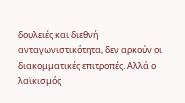δουλειές και διεθνή ανταγωνιστικότητα, δεν αρκούν οι διακομματικές επιτροπές. Αλλά ο λαϊκισμός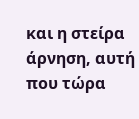και η στείρα άρνηση, αυτή που τώρα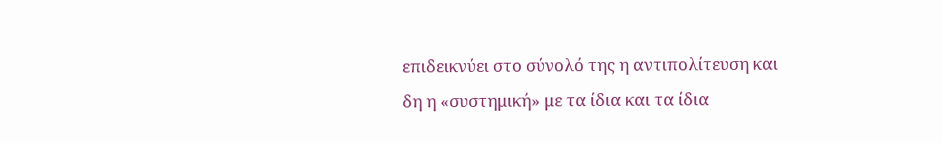επιδεικνύει στο σύνολό της η αντιπολίτευση και δη η «συστημική» με τα ίδια και τα ίδια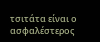τσιτάτα είναι ο ασφαλέστερος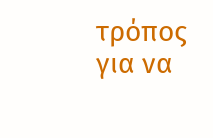τρόπος για να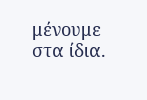μένουμε στα ίδια.